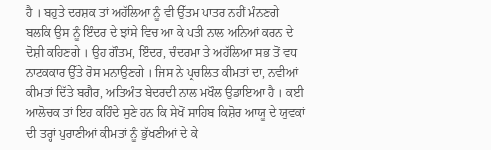ਹੈ । ਬਹੁਤੇ ਦਰਸ਼ਕ ਤਾਂ ਅਹੱਲਿਆ ਨੂੰ ਵੀ ਉੱਤਮ ਪਾਤਰ ਨਹੀਂ ਮੰਨਣਗੇ ਬਲਕਿ ਉਸ ਨੂੰ ਇੰਦਰ ਦੇ ਝਾਂਸੇ ਵਿਚ ਆ ਕੇ ਪਤੀ ਨਾਲ ਅਨਿਆਂ ਕਰਨ ਦੇ ਦੋਸ਼ੀ ਕਹਿਣਗੇ । ਉਹ ਗੌਤਮ, ਇੰਦਰ, ਚੰਦਰਮਾ ਤੇ ਅਹੱਲਿਆ ਸਭ ਤੋਂ ਵਧ ਨਾਟਕਕਾਰ ਉੱਤੇ ਰੋਸ ਮਨਾਉਣਗੇ । ਜਿਸ ਨੇ ਪ੍ਰਚਲਿਤ ਕੀਮਤਾਂ ਦਾ, ਨਵੀਆਂ ਕੀਮਤਾਂ ਦਿੱਤੇ ਬਗੈਰ, ਅਤਿਅੰਤ ਬੇਦਰਦੀ ਨਾਲ ਮਖੌਲ ਉਡਾਇਆ ਹੈ । ਕਈ ਆਲੋਚਕ ਤਾਂ ਇਹ ਕਹਿੰਦੇ ਸੁਣੇ ਹਨ ਕਿ ਸੇਖੋਂ ਸਾਹਿਬ ਕਿਸ਼ੋਰ ਆਯੂ ਦੇ ਯੁਵਕਾਂ ਦੀ ਤਰ੍ਹਾਂ ਪੁਰਾਣੀਆਂ ਕੀਮਤਾਂ ਨੂੰ ਭੁੱਖਣੀਆਂ ਦੇ ਕੇ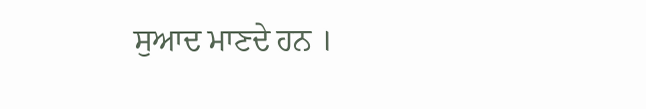ਸੁਆਦ ਮਾਣਦੇ ਹਨ ।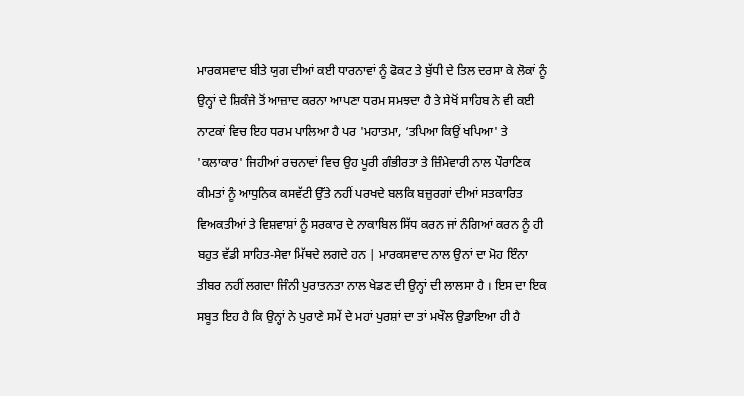ਮਾਰਕਸਵਾਦ ਬੀਤੇ ਯੁਗ ਦੀਆਂ ਕਈ ਧਾਰਨਾਵਾਂ ਨੂੰ ਫੋਕਟ ਤੇ ਬੁੱਧੀ ਦੇ ਤਿਲ ਦਰਸਾ ਕੇ ਲੋਕਾਂ ਨੂੰ ਉਨ੍ਹਾਂ ਦੇ ਸ਼ਿਕੰਜੇ ਤੋਂ ਆਜ਼ਾਦ ਕਰਨਾ ਆਪਣਾ ਧਰਮ ਸਮਝਦਾ ਹੈ ਤੇ ਸੇਖੋਂ ਸਾਹਿਬ ਨੇ ਵੀ ਕਈ ਨਾਟਕਾਂ ਵਿਚ ਇਹ ਧਰਮ ਪਾਲਿਆ ਹੈ ਪਰ 'ਮਹਾਤਮਾ, ‘ਤਪਿਆ ਕਿਉਂ ਖਪਿਆ' ਤੇ 'ਕਲਾਕਾਰ' ਜਿਹੀਆਂ ਰਚਨਾਵਾਂ ਵਿਚ ਉਹ ਪੂਰੀ ਗੰਭੀਰਤਾ ਤੇ ਜ਼ਿੰਮੇਵਾਰੀ ਨਾਲ ਪੌਰਾਣਿਕ ਕੀਮਤਾਂ ਨੂੰ ਆਧੁਨਿਕ ਕਸਵੱਟੀ ਉੱਤੇ ਨਹੀਂ ਪਰਖਦੇ ਬਲਕਿ ਬਜ਼ੁਰਗਾਂ ਦੀਆਂ ਸਤਕਾਰਿਤ ਵਿਅਕਤੀਆਂ ਤੇ ਵਿਸ਼ਵਾਸ਼ਾਂ ਨੂੰ ਸਰਕਾਰ ਦੇ ਨਾਕਾਬਿਲ ਸਿੱਧ ਕਰਨ ਜਾਂ ਨੰਗਿਆਂ ਕਰਨ ਨੂੰ ਹੀ ਬਹੁਤ ਵੱਡੀ ਸਾਹਿਤ-ਸੇਵਾ ਮਿੱਥਦੇ ਲਗਦੇ ਹਨ | ਮਾਰਕਸਵਾਦ ਨਾਲ ਉਨਾਂ ਦਾ ਮੋਹ ਇੰਨਾ ਤੀਬਰ ਨਹੀਂ ਲਗਦਾ ਜਿੰਨੀ ਪੁਰਾਤਨਤਾ ਨਾਲ ਖੇਡਣ ਦੀ ਉਨ੍ਹਾਂ ਦੀ ਲਾਲਸਾ ਹੈ । ਇਸ ਦਾ ਇਕ ਸਬੂਤ ਇਹ ਹੈ ਕਿ ਉਨ੍ਹਾਂ ਨੇ ਪੁਰਾਣੇ ਸਮੇਂ ਦੇ ਮਹਾਂ ਪੁਰਸ਼ਾਂ ਦਾ ਤਾਂ ਮਖੌਲ ਉਡਾਇਆ ਹੀ ਹੈ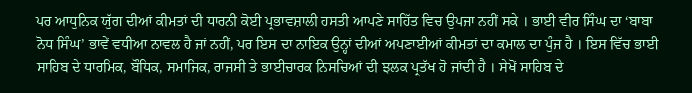ਪਰ ਆਧੁਨਿਕ ਯੁੱਗ ਦੀਆਂ ਕੀਮਤਾਂ ਦੀ ਧਾਰਨੀ ਕੋਈ ਪ੍ਰਭਾਵਸ਼ਾਲੀ ਹਸਤੀ ਆਪਣੇ ਸਾਹਿੱਤ ਵਿਚ ਉਪਜਾ ਨਹੀਂ ਸਕੇ । ਭਾਈ ਵੀਰ ਸਿੰਘ ਦਾ ‘ਬਾਬਾ ਨੋਧ ਸਿੰਘ’ ਭਾਵੇਂ ਵਧੀਆ ਨਾਵਲ ਹੈ ਜਾਂ ਨਹੀਂ, ਪਰ ਇਸ ਦਾ ਨਾਇਕ ਉਨ੍ਹਾਂ ਦੀਆਂ ਅਪਣਾਈਆਂ ਕੀਮਤਾਂ ਦਾ ਕਮਾਲ ਦਾ ਪੁੰਜ ਹੈ । ਇਸ ਵਿੱਚ ਭਾਈ ਸਾਹਿਬ ਦੇ ਧਾਰਮਿਕ, ਬੌਧਿਕ, ਸਮਾਜਿਕ, ਰਾਜਸੀ ਤੇ ਭਾਈਚਾਰਕ ਨਿਸਚਿਆਂ ਦੀ ਝਲਕ ਪ੍ਰਤੱਖ ਹੋ ਜਾਂਦੀ ਹੈ । ਸੇਖੋਂ ਸਾਹਿਬ ਦੇ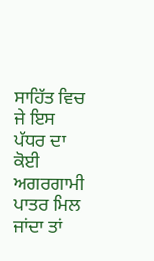ਸਾਹਿੱਤ ਵਿਚ ਜੇ ਇਸ ਪੱਧਰ ਦਾ ਕੋਈ ਅਗਰਗਾਮੀ ਪਾਤਰ ਮਿਲ ਜਾਂਦਾ ਤਾਂ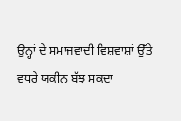ਉਨ੍ਹਾਂ ਦੇ ਸਮਾਜਵਾਦੀ ਵਿਸ਼ਵਾਸ਼ਾਂ ਉੱਤੇ ਵਧਰੇ ਯਕੀਨ ਬੱਝ ਸਕਦਾ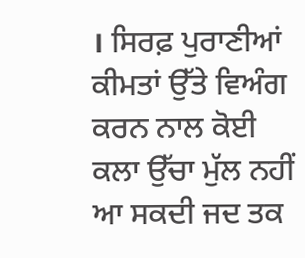। ਸਿਰਫ਼ ਪੁਰਾਣੀਆਂ ਕੀਮਤਾਂ ਉੱਤੇ ਵਿਅੰਗ ਕਰਨ ਨਾਲ ਕੋਈ ਕਲਾ ਉੱਚਾ ਮੁੱਲ ਨਹੀਂ ਆ ਸਕਦੀ ਜਦ ਤਕ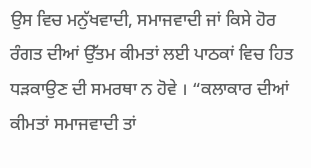ਉਸ ਵਿਚ ਮਨੁੱਖਵਾਦੀ, ਸਮਾਜਵਾਦੀ ਜਾਂ ਕਿਸੇ ਹੋਰ ਰੰਗਤ ਦੀਆਂ ਉੱਤਮ ਕੀਮਤਾਂ ਲਈ ਪਾਠਕਾਂ ਵਿਚ ਹਿਤ ਧੜਕਾਉਣ ਦੀ ਸਮਰਥਾ ਨ ਹੋਵੇ । “ਕਲਾਕਾਰ ਦੀਆਂ ਕੀਮਤਾਂ ਸਮਾਜਵਾਦੀ ਤਾਂ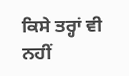ਕਿਸੇ ਤਰ੍ਹਾਂ ਵੀ ਨਹੀਂ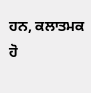ਹਨ, ਕਲਾਤਮਕ ਹੋ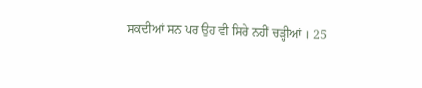ਸਕਦੀਆਂ ਸਨ ਪਰ ਉਹ ਵੀ ਸਿਰੇ ਨਹੀਂ ਚੜ੍ਹੀਆਂ । 25